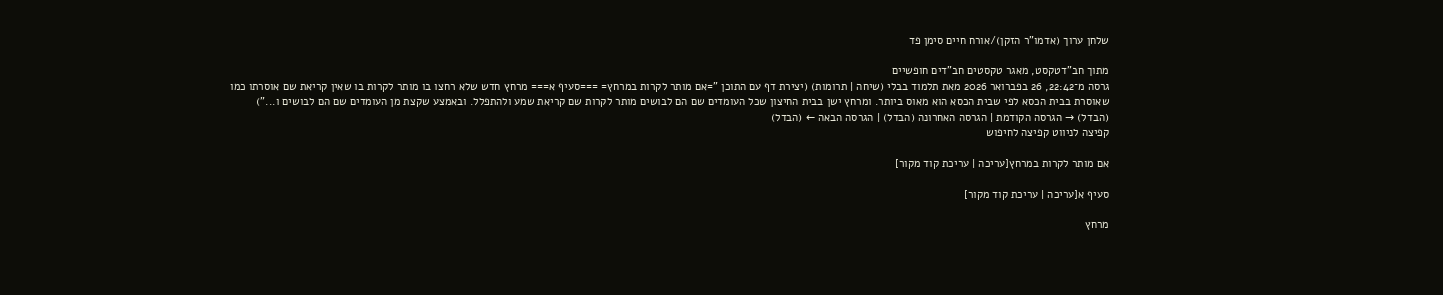שלחן ערוך (אדמו"ר הזקן)/אורח חיים סימן פד

מתוך חב"דטקסט, מאגר טקסטים חב"דים חופשיים
גרסה מ־22:42, 26 בפברואר 2026 מאת תלמוד בבלי (שיחה | תרומות) (יצירת דף עם התוכן "=אם מותר לקרות במרחץ= ===סעיף א=== מרחץ חדש שלא רחצו בו מותר לקרות בו שאין קריאת שם אוסרתו כמו שאוסרת בבית הכסא לפי שבית הכסא הוא מאוס ביותר. ומרחץ ישן בבית החיצון שכל העומדים שם הם לבושים מותר לקרות שם קריאת שמע ולהתפלל. ובאמצע שקצת מן העומדים שם הם לבושים ו...")
(הבדל) → הגרסה הקודמת | הגרסה האחרונה (הבדל) | הגרסה הבאה ← (הבדל)
קפיצה לניווט קפיצה לחיפוש

אם מותר לקרות במרחץ[עריכה | עריכת קוד מקור]

סעיף א[עריכה | עריכת קוד מקור]

מרחץ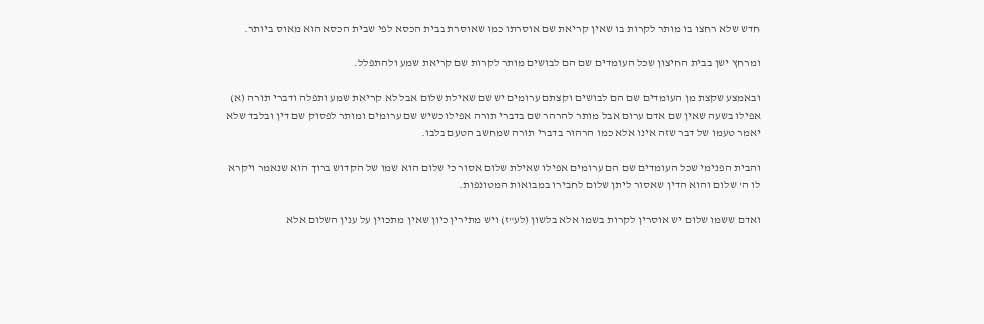חדש שלא רחצו בו מותר לקרות בו שאין קריאת שם אוסרתו כמו שאוסרת בבית הכסא לפי שבית הכסא הוא מאוס ביותר.

ומרחץ ישן בבית החיצון שכל העומדים שם הם לבושים מותר לקרות שם קריאת שמע ולהתפלל.

ובאמצע שקצת מן העומדים שם הם לבושים וקצתם ערומים יש שם שאילת שלום אבל לא קריאת שמע ותפלה ודברי תורה (א) אפילו בשעה שאין שם אדם ערום אבל מותר להרהר שם בדברי תורה אפילו כשיש שם ערומים ומותר לפסוק שם דין ובלבד שלא יאמר טעמו של דבר שזה אינו אלא כמו הרהור בדברי תורה שמחשב הטעם בלבו.

והבית הפנימי שכל העומדים שם הם ערומים אפילו שאילת שלום אסור כי שלום הוא שמו של הקדוש ברוך הוא שנאמר ויקרא לו ה' שלום והוא הדין שאסור ליתן שלום לחבירו במבואות המטונפות.

ואדם ששמו שלום יש אוסרין לקרות בשמו אלא בלשון (לע"ז) ויש מתירין כיון שאין מתכוין על ענין השלום אלא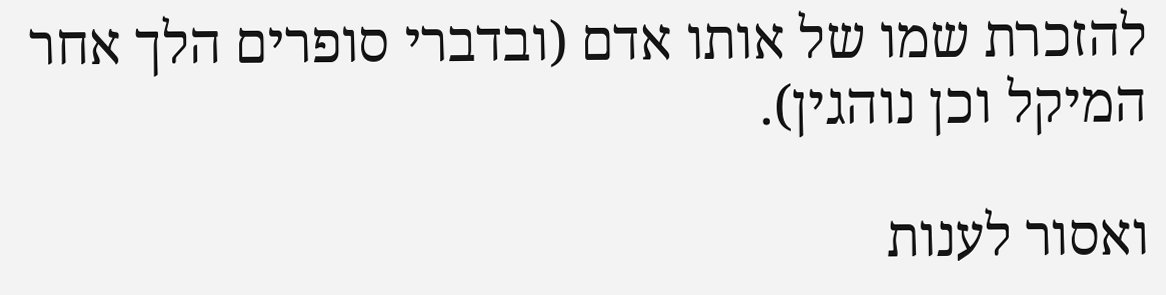להזכרת שמו של אותו אדם (ובדברי סופרים הלך אחר המיקל וכן נוהגין).

ואסור לענות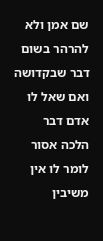שם אמן ולא להרהר בשום דבר שבקדושה ואם שאל לו אדם דבר הלכה אסור לומר לו אין משיבין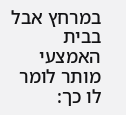במרחץ אבל בבית האמצעי מותר לומר לו כך: